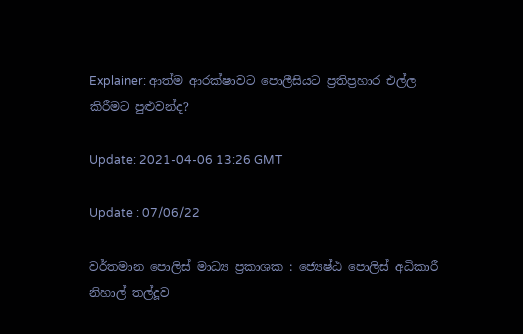Explainer: ආත්ම ආරක්ෂාවට පොලීසියට ප්‍රතිප්‍රහාර එල්ල කිරීමට පුළුවන්ද?

Update: 2021-04-06 13:26 GMT

Update : 07/06/22

වර්තමාන පොලිස් මාධ්‍ය ප්‍රකාශක : ජ්‍යෙෂ්ඨ පොලිස් අධිකාරී නිහාල් තල්දූව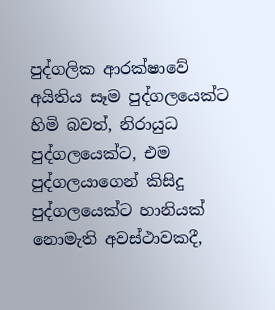පුද්ගලික ආරක්ෂාවේ අයිතිය සෑම පුද්ගලයෙක්ට හිමි බවත්, නිරායුධ පුද්ගලයෙක්ට, එම පුද්ගලයාගෙන් කිසිදු පුද්ගලයෙක්ට හානියක් නොමැති අවස්ථාවකදී,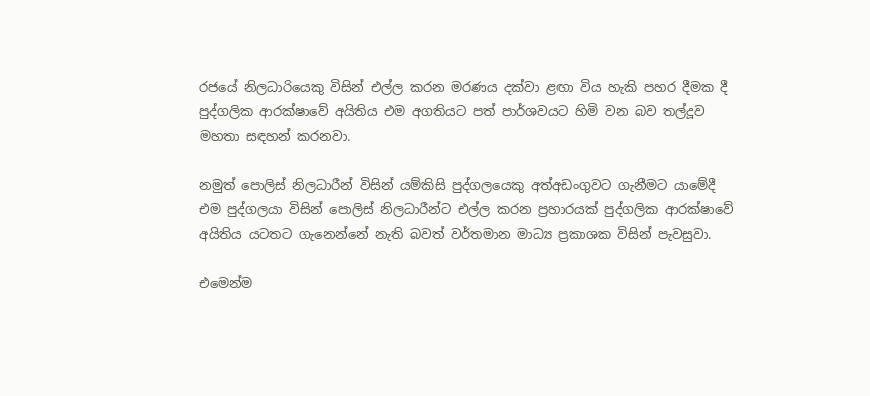රජයේ නිලධාරියෙකු විසින් එල්ල කරන මරණය දක්වා ළඟා විය හැකි පහර දීමක දී පුද්ගලික ආරක්ෂාවේ අයිතිය එම අගතියට පත් පාර්ශවයට හිමි වන බව තල්දූව මහතා සඳහන් කරනවා.

නමුත් පොලිස් නිලධාරීන් විසින් යම්කිසි පුද්ගලයෙකු අත්අඩංගුවට ගැනීමට යාමේදී එම පුද්ගලයා විසින් පොලිස් නිලධාරීන්ට එල්ල කරන ප්‍රහාරයක් පුද්ගලික ආරක්ෂාවේ අයිතිය යටතට ගැනෙන්නේ නැති බවත් වර්තමාන මාධ්‍ය ප්‍රකාශක විසින් පැවසුවා.

එමෙන්ම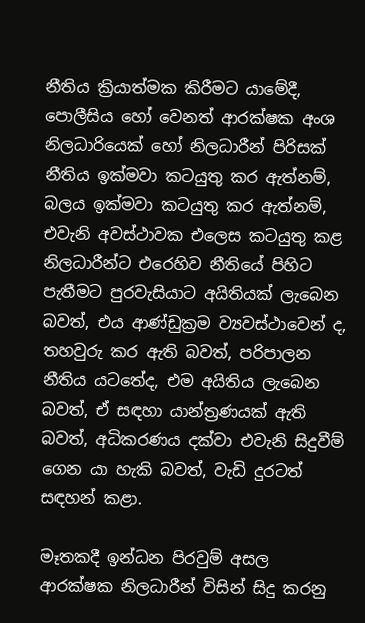නීතිය ක්‍රියාත්මක කිරීමට යාමේදී, පොලීසිය හෝ වෙනත් ආරක්ෂක අංශ නිලධාරියෙක් හෝ නිලධාරීන් පිරිසක් නීතිය ඉක්මවා කටයුතු කර ඇත්නම්, බලය ඉක්මවා කටයුතු කර ඇත්නම්, එවැනි අවස්ථාවක එලෙස කටයුතු කළ නිලධාරීන්ට එරෙහිව නීතියේ පිහිට පැතීමට පුරවැසියාට අයිතියක් ලැබෙන බවත්, එය ආණ්ඩුක්‍රම ව්‍යවස්ථාවෙන් ද, තහවුරු කර ඇති බවත්, පරිපාලන නීතිය යටතේද, එම අයිතිය ලැබෙන බවත්, ඒ සඳහා යාන්ත්‍රණයක් ඇති බවත්, අධිකරණය දක්වා එවැනි සිදුවීම් ගෙන යා හැකි බවත්, වැඩි දුරටත් සඳහන් කළා.

මෑතකදී ඉන්ධන පිරවුම් අසල ආරක්ෂක නිලධාරීන් විසින් සිදු කරනු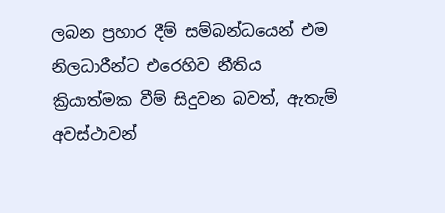ලබන ප්‍රහාර දීම් සම්බන්ධයෙන් එම නිලධාරීන්ට එරෙහිව නීතිය ක්‍රියාත්මක වීම් සිදුවන බවත්, ඇතැම් අවස්ථාවන්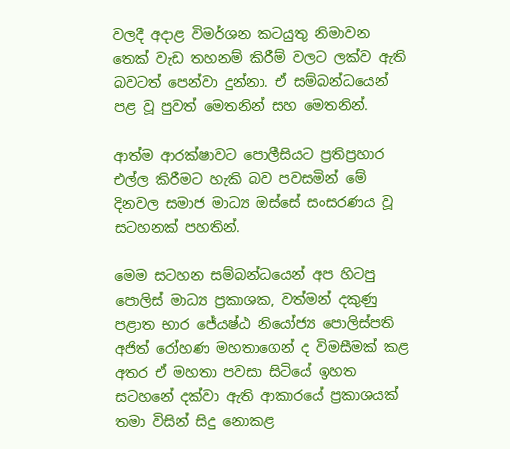වලදී අදාළ විමර්ශන කටයුතු නිමාවන තෙක් වැඩ තහනම් කිරීම් වලට ලක්ව ඇති බවටත් පෙන්වා දුන්නා. ඒ සම්බන්ධයෙන් පළ වූ පුවත් මෙතනින් සහ මෙතනින්.

ආත්ම ආරක්ෂාවට පොලීසියට ප්‍රතිප්‍රහාර එල්ල කිරීමට හැකි බව පවසමින් මේ දිනවල සමාජ මාධ්‍ය ඔස්සේ සංසරණය වූ සටහනක් පහතින්.

මෙම සටහන සම්බන්ධයෙන් අප හිටපු පොලිස් මාධ්‍ය ප්‍රකාශක, වත්මන් දකුණු පළාත භාර ජේ‍යෂ්ඨ නියෝජ්‍ය පොලිස්පති අජිත් රෝහණ මහතාගෙන් ද විමසීමක් කළ අතර ඒ මහතා පවසා සිටියේ ඉහත සටහනේ දක්වා ඇති ආකාරයේ ප්‍රකාශයක් තමා විසින් සිදු නොකළ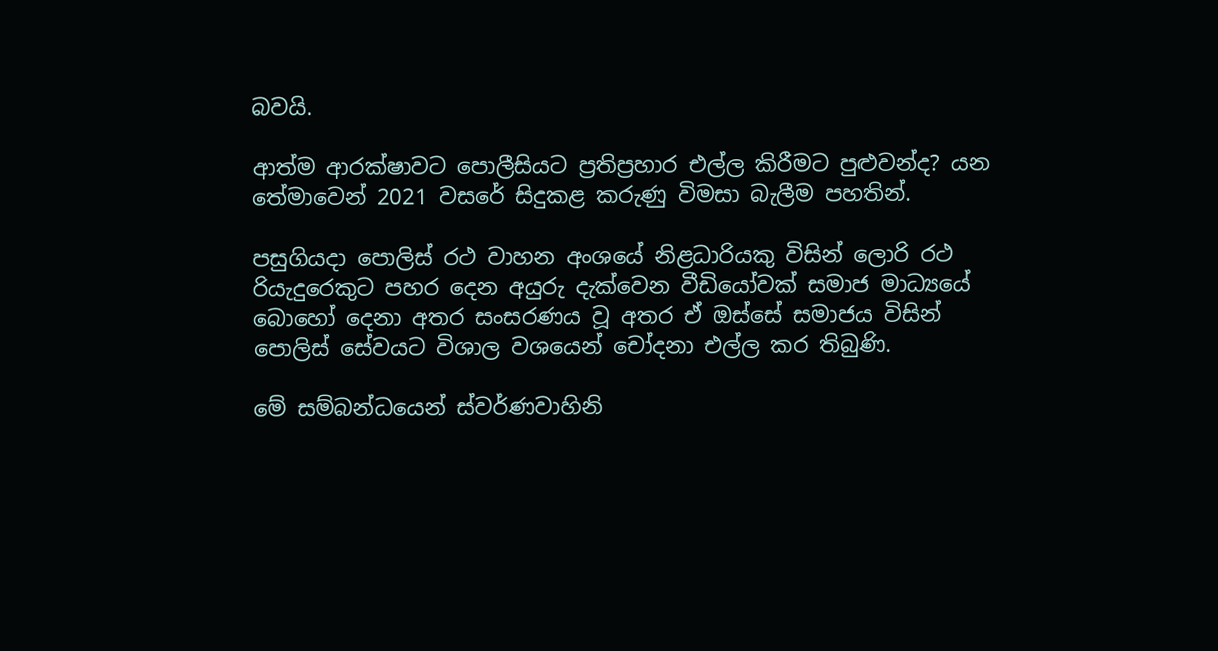බවයි.

ආත්ම ආරක්ෂාවට පොලීසියට ප්‍රතිප්‍රහාර එල්ල කිරීමට පුළුවන්ද? යන තේමාවෙන් 2021 වසරේ සිදුකළ කරුණු විමසා බැලීම පහතින්.

පසුගියදා පොලිස් රථ වාහන අංශයේ නිළධාරියකු විසින් ලොරි රථ රියැදුරෙකුට පහර දෙන අයුරු දැක්වෙන වීඩියෝවක් සමාජ මාධ්‍යයේ බොහෝ දෙනා අතර සංසරණය වූ අතර ඒ ඔස්සේ සමාජය විසින් පොලිස් සේවයට විශාල වශයෙන් චෝදනා එල්ල කර තිබුණි.

මේ සම්බන්ධයෙන් ස්වර්ණවාහිනි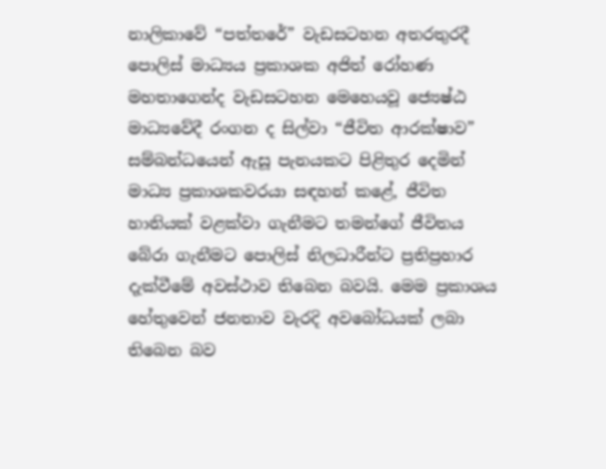නාලිකාවේ “පත්තරේ” වැඩසටහන අතරතුරදී පොලිස් මාධ්‍යය ප්‍රකාශක අජිත් රෝහණ මහතාගෙන්ද වැඩසටහන මෙහෙයවූ ජ්‍යෙෂ්ඨ මාධ්‍යවේදී රංගන ද සිල්වා “ජීවිත ආරක්ෂාව” සම්බන්ධයෙන් ඇසූ පැනයකට පිළිතුර දෙමින් මාධ්‍ය ප්‍රකාශකවරයා සඳහන් කළේ, ජීවිත හානියක් වළක්වා ගැනීමට තමන්ගේ ජීවිතය බේරා ගැනීමට පොලිස් නිලධාරීන්ට ප්‍රතිප්‍රහාර දැක්වීමේ අවස්ථාව තිබෙන බවයි. මෙම ප්‍රකාශය හේතුවෙන් ජනතාව වැරදි අවබෝධයක් ලබා තිබෙන බව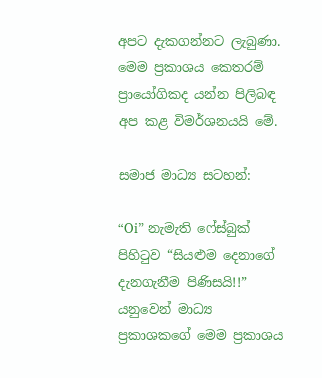අපට දැකගන්නට ලැබුණා. මෙම ප්‍රකාශය කෙතරම් ප්‍රායෝගිකද යන්න පිලිබඳ අප කළ විමර්ශනයයි මේ.

සමාජ මාධ්‍ය සටහන්:

“Oi” නැමැති ෆේස්බුක් පිහිටුව “සියළුම දෙනාගේ දැනගැනීම පිණිසයි!!” යනුවෙන් මාධ්‍ය ප්‍රකාශකගේ මෙම ප්‍රකාශය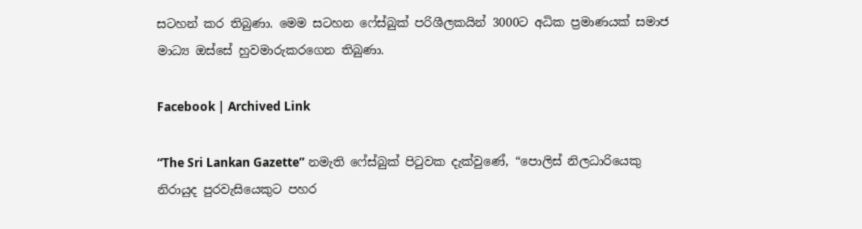සටහන් කර තිබුණා. මෙම සටහන ෆේස්බුක් පරිශීලකයින් 3000ට අධික ප්‍රමාණයක් සමාජ මාධ්‍ය ඔස්සේ හුවමාරුකරගෙන තිබුණා.

Facebook | Archived Link

“The Sri Lankan Gazette” නමැති ෆේස්බුක් පිටුවක දැක්වුණේ, “පොලිස් නිලධාරියෙකු නිරායුද පුරවැසියෙකුට පහර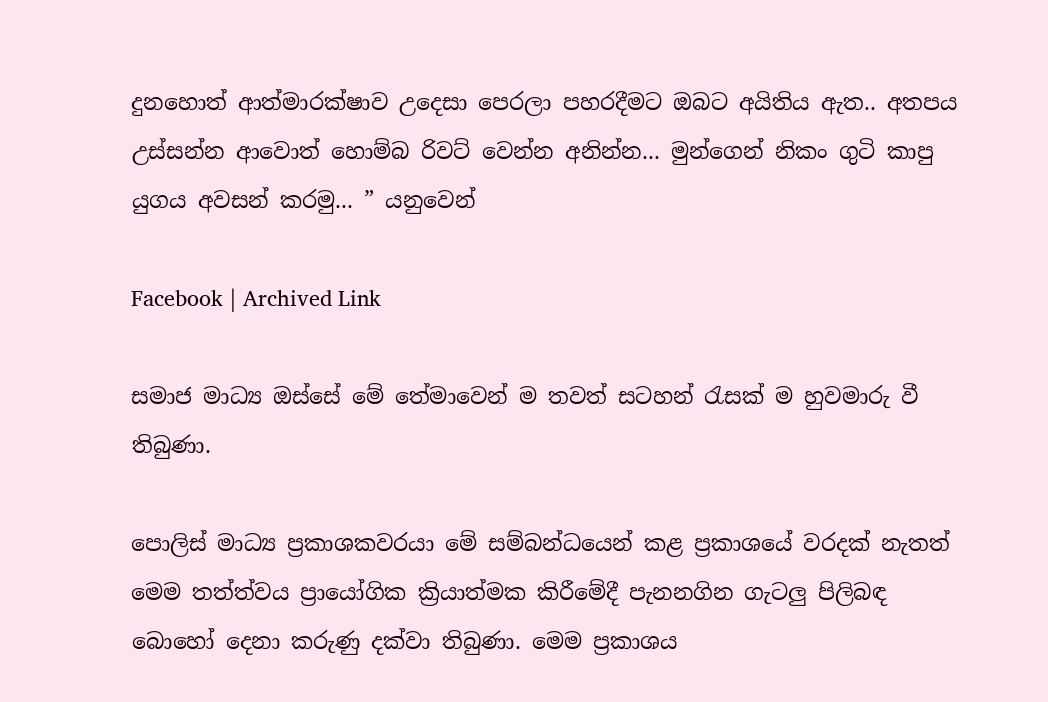දුනහොත් ආත්මාරක්ෂාව උදෙසා පෙරලා පහරදීමට ඔබට අයිතිය ඇත.. අතපය උස්සන්න ආවොත් හොම්බ රිවට් වෙන්න අනින්න... මුන්ගෙන් නිකං ගුටි කාපු යුගය අවසන් කරමු... ” යනුවෙන්

Facebook | Archived Link

සමාජ මාධ්‍ය ඔස්සේ මේ තේමාවෙන් ම තවත් සටහන් රැසක් ම හුවමාරු වී තිබුණා.

පොලිස් මාධ්‍ය ප්‍රකාශකවරයා මේ සම්බන්ධයෙන් කළ ප්‍රකාශයේ වරදක් නැතත් මෙම තත්ත්වය ප්‍රායෝගික ක්‍රියාත්මක කිරීමේදී පැනනගින ගැටලු පිලිබඳ බොහෝ දෙනා කරුණු දක්වා තිබුණා. මෙම ප්‍රකාශය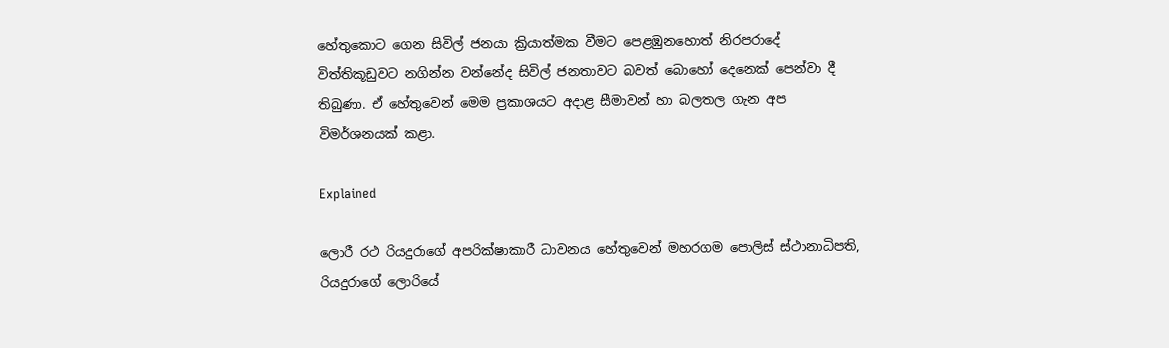හේතුකොට ගෙන සිවිල් ජනයා ක්‍රියාත්මක වීමට පෙළඹුනහොත් නිරපරාදේ විත්තිකූඩුවට නගින්න වන්නේද සිවිල් ජනතාවට බවත් බොහෝ දෙනෙක් පෙන්වා දී තිබුණා. ඒ හේතුවෙන් මෙම ප්‍රකාශයට අදාළ සීමාවන් හා බලතල ගැන අප විමර්ශනයක් කළා.

Explained

ලොරී රථ රියදුරාගේ අපරික්ෂාකාරී ධාවනය හේතුවෙන් මහරගම පොලිස් ස්ථානාධිපති, රියදුරාගේ ලොරියේ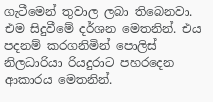ගැටීමෙන් තුවාල ලබා තිබෙනවා. එම සිදුවීමේ දර්ශන මෙතනින්. එය පදනම් කරගනිමින් පොලිස් නිලධාරියා රියදුරාට පහරදෙන ආකාරය මෙතනින්.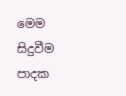මෙම සිදුවීම පාදක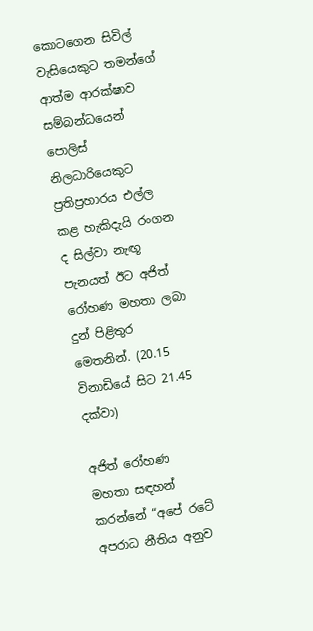කොටගෙන සිවිල් වැසියෙකුට තමන්ගේ ආත්ම ආරක්ෂාව සම්බන්ධයෙන් පොලිස් නිලධාරියෙකුට ප්‍රතිප්‍රහාරය එල්ල කළ හැකිදැයි රංගන ද සිල්වා නැඟූ පැනයත් ඊට අජිත් රෝහණ මහතා ලබා දුන් පිළිතුර මෙතනින්. (20.15 විනාඩියේ සිට 21.45 දක්වා)

අජිත් රෝහණ මහතා සඳහන් කරන්නේ “අපේ රටේ අපරාධ නීතිය අනුව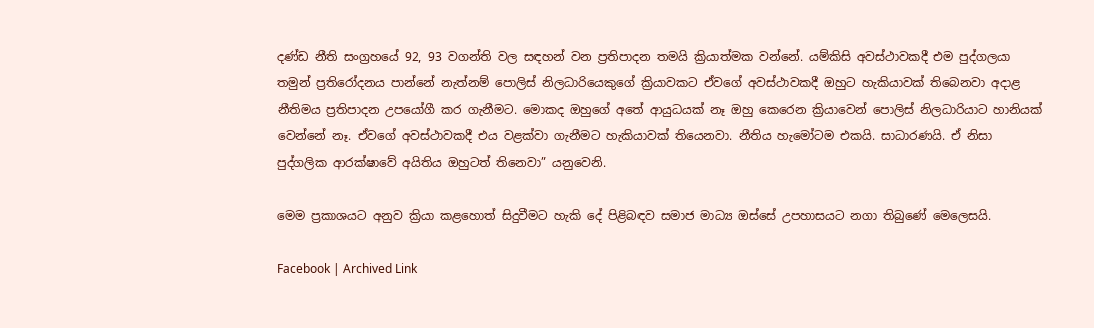දණ්ඩ නීති සංග්‍රහයේ 92, 93 වගන්ති වල සඳහන් වන ප්‍රතිපාදන තමයි ක්‍රියාත්මක වන්නේ. යම්කිසි අවස්ථාවකදී එම පුද්ගලයා තමුන් ප්‍රතිරෝදනය පාන්නේ නැත්නම් පොලිස් නිලධාරියෙකුගේ ක්‍රියාවකට ඒවගේ අවස්ථාවකදී ඔහුට හැකියාවක් තිබෙනවා අදාළ නීතිමය ප්‍රතිපාදන උපයෝගී කර ගැනීමට. මොකද ඔහුගේ අතේ ආයුධයක් නෑ ඔහු කෙරෙන ක්‍රියාවෙන් පොලිස් නිලධාරියාට හානියක් වෙන්නේ නෑ. ඒවගේ අවස්ථාවකදී එය වළක්වා ගැනීමට හැකියාවක් තියෙනවා. නීතිය හැමෝටම එකයි. සාධාරණයි. ඒ නිසා පුද්ගලික ආරක්ෂාවේ අයිතිය ඔහුටත් තිනෙවා” යනුවෙනි.

මෙම ප්‍රකාශයට අනුව ක්‍රියා කළහොත් සිදුවීමට හැකි දේ පිළිබඳව සමාජ මාධ්‍ය ඔස්සේ උපහාසයට නගා තිබුණේ මෙලෙසයි.

Facebook | Archived Link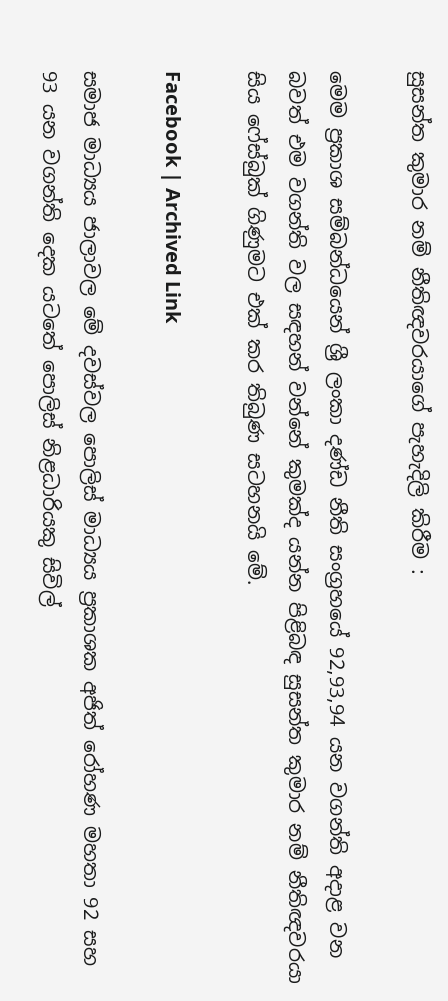සුසන්ත කුමාර නම් නීතිඥවරයාගේ පැහැදිලි කිරීම :

මෙම ප්‍රකාශ සම්බන්ධයෙන් ශ්‍රී ලංකා දණ්ඩ නීති සංග්‍රහයේ 92,93,94 යන වගන්ති අදාළ වන බවත් එම වගන්ති වල සඳහන් වන්නේ කුමක්ද යන්න පිළිබඳ සුසන්ත කුමාර නම් නීතිඥවරයා සිය ෆේස්බුක් ගිණුමට එක් කර තිබුණ සටහනයි මේ.

Facebook | Archived Link

සමාජ මාධ්‍යය ජාලාවල මේ දවස්වල පොලිස් මාධ්‍යය ප්‍රකාශක අජිත් රෝහණ මහතා 92 සහ 93 යන වගන්ති දෙක යටතේ පොලිස් නිළධාරියකු සිවිල්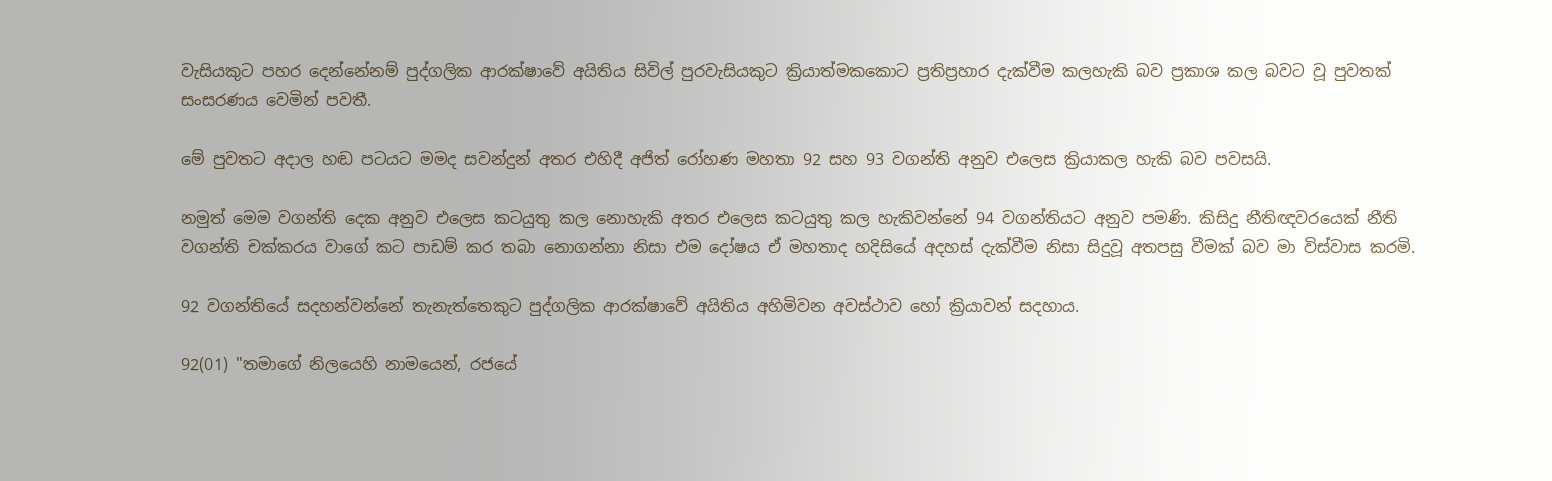වැසියකුට පහර දෙන්නේනම් පුද්ගලික ආරක්ෂාවේ අයිතිය සිවිල් පුරවැසියකුට ක්‍රියාත්මකකොට ප්‍රතිප්‍රහාර දැක්වීම කලහැකි බව ප්‍රකාශ කල බවට වූ පුවතක් සංසරණය වෙමින් පවතී.

මේ පුවතට අදාල හඬ පටයට මමද සවන්දුන් අතර එහිදී අජිත් රෝහණ මහතා 92 සහ 93 වගන්ති අනුව එලෙස ක්‍රියාකල හැකි බව පවසයි.

නමුත් මෙම වගන්ති දෙක අනුව එලෙස කටයුතු කල නොහැකි අතර එලෙස කටයුතු කල හැකිවන්නේ 94 වගන්තියට අනුව පමණි. කිසිදු නීතිඥවරයෙක් නීති වගන්ති චක්කරය වාගේ කට පාඩම් කර තබා නොගන්නා නිසා එම දෝෂය ඒ මහතාද හදිසියේ අදහස් දැක්වීම නිසා සිදුවූ අතපසු වීමක් බව මා විස්වාස කරමි.

92 වගන්තියේ සදහන්වන්නේ තැනැත්තෙකුට පුද්ගලික ආරක්ෂාවේ අයිතිය අහිමිවන අවස්ථාව හෝ ක්‍රියාවන් සදහාය.

92(01) "තමාගේ නිලයෙහි නාමයෙන්, රජයේ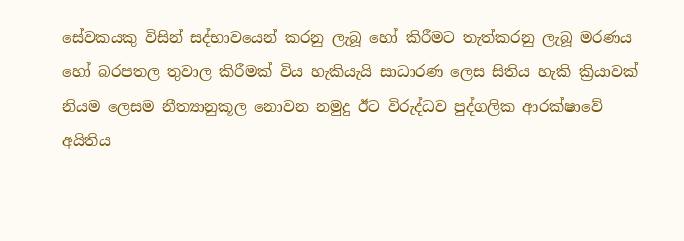සේවකයකු විසින් සද්භාවයෙන් කරනු ලැබූ හෝ කිරීමට තැත්කරනු ලැබූ මරණය හෝ බරපතල තුවාල කිරීමක් විය හැකියැයි සාධාරණ ලෙස සිතිය හැකි ක්‍රියාවක් නියම ලෙසම නීත්‍යානුකූල නොවන නමුදු ඊට විරුද්ධව පුද්ගලික ආරක්ෂාවේ අයිතිය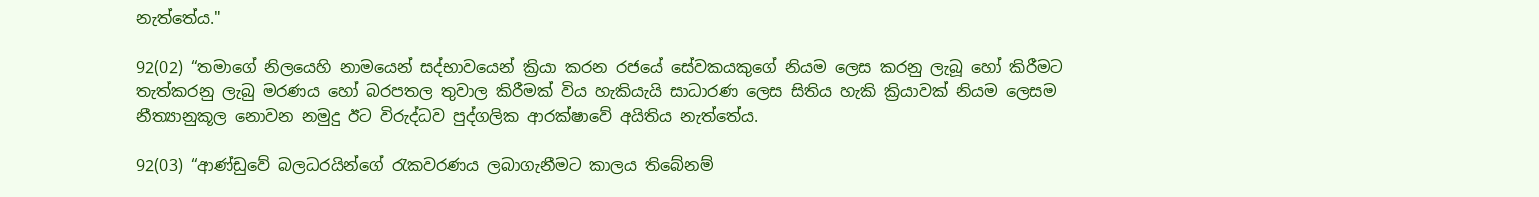නැත්තේය."

92(02) “තමාගේ නිලයෙහි නාමයෙන් සද්භාවයෙන් ක්‍රියා කරන රජයේ සේවකයකුගේ නියම ලෙස කරනු ලැබූ හෝ කිරීමට තැත්කරනු ලැබු මරණය හෝ බරපතල තුවාල කිරීමක් විය හැකියැයි සාධාරණ ලෙස සිතිය හැකි ක්‍රියාවක් නියම ලෙසම නීත්‍යානුකූල නොවන නමුදු ඊට විරුද්ධව පුද්ගලික ආරක්ෂාවේ අයිතිය නැත්තේය.

92(03) “ආණ්ඩුවේ බලධරයින්ගේ රැකවරණය ලබාගැනීමට කාලය තිබේනම්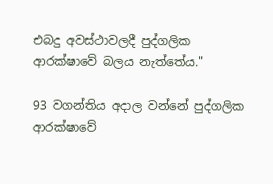එබදු අවස්ථාවලදී පුද්ගලික ආරක්ෂාවේ බලය නැත්තේය."

93 වගන්තිය අදාල වන්නේ පුද්ගලික ආරක්ෂාවේ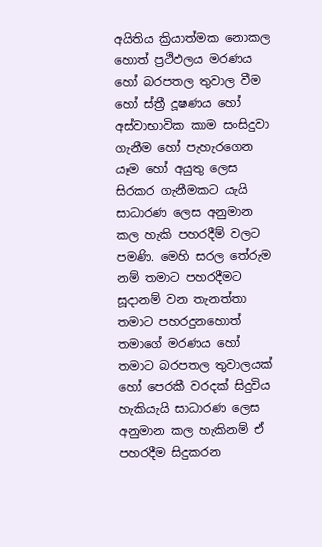අයිතිය ක්‍රියාත්මක නොකල හොත් ප්‍රථිඵලය මරණය හෝ බරපතල තුවාල වීම හෝ ස්ත්‍රී දූෂණය හෝ අස්වාභාවික කාම සංසිදුවා ගැනීම හෝ පැහැරගෙන යෑම හෝ අයුතු ලෙස සිරකර ගැනීමකට යැයි සාධාරණ ලෙස අනුමාන කල හැකි පහරදීම් වලට පමණි. මෙහි සරල තේරුම නම් තමාට පහරදීමට සූදානම් වන තැනත්තා තමාට පහරදුනහොත් තමාගේ මරණය හෝ තමාට බරපතල තුවාලයක් හෝ පෙරකී වරදක් සිදුවිය හැකියැයි සාධාරණ ලෙස අනුමාන කල හැකිනම් ඒ පහරදීම සිදුකරන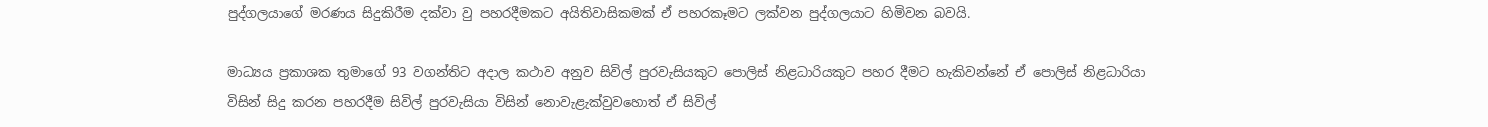පුද්ගලයාගේ මරණය සිදුකිරීම දක්වා වු පහරදීමකට අයිතිවාසිකමක් ඒ පහරකෑමට ලක්වන පුද්ගලයාට හිමිවන බවයි.

මාධ්‍යය ප්‍රකාශක තුමාගේ 93 වගන්තිට අදාල කථාව අනුව සිවිල් පුරවැසියකුට පොලිස් නිළධාරියකුට පහර දීමට හැකිවන්නේ ඒ පොලිස් නිළධාරියා විසින් සිදු කරන පහරදීම සිවිල් පුරවැසියා විසින් නොවැළැක්වුවහොත් ඒ සිවිල්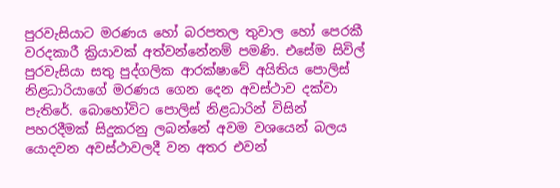පුරවැසියාට මරණය හෝ බරපතල තුවාල හෝ පෙරකී වරදකාරී ක්‍රියාවක් අත්වන්නේනම් පමණි. එසේම සිවිල් පුරවැසියා සතු පුද්ගලික ආරක්ෂාවේ අයිතිය පොලිස් නිළධාරියාගේ මරණය ගෙන දෙන අවස්ථාව දක්වා පැතිරේ. බොහෝවිට පොලිස් නිළධාරින් විසින් පහරදීමක් සිදුකරනු ලබන්නේ අවම වශයෙන් බලය යොදවන අවස්ථාවලදී වන අතර එවන්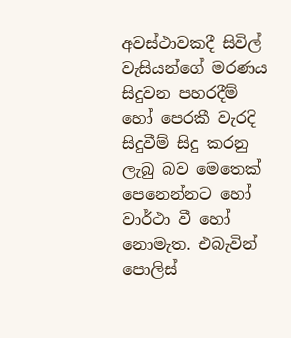අවස්ථාවකදී සිවිල් වැසියන්ගේ මරණය සිදුවන පහරදීම් හෝ පෙරකී වැරදි සිදුවීම් සිදු කරනු ලැබු බව මෙතෙක් පෙනෙන්නට හෝ වාර්ථා වී හෝ නොමැත. එබැවින් පොලිස්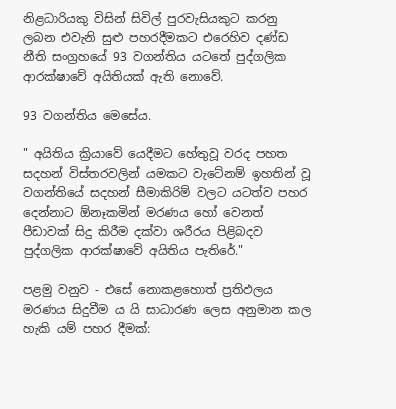නිළධාරියකු විසින් සිවිල් පුරවැසියකුට කරනු ලබන එවැනි සුළු පහරදීමකට එරෙහිව දණ්ඩ නීති සංග්‍රහයේ 93 වගන්තිය යටතේ පුද්ගලික ආරක්ෂාවේ අයිතියක් ඇති නොවේ.

93 වගන්තිය මෙසේය.

" අයිතිය ක්‍රියාවේ යෙදීමට හේතුවූ වරද පහත සදහන් විස්තරවලින් යමකට වැටේනම් ඉහතින් වූ වගන්තියේ සදහන් සීමාකිරිම් වලට යටත්ව පහර දෙන්නාට ඕනෑකමින් මරණය හෝ වෙනත් පීඩාවක් සිදු කිරීම දක්වා ශරීරය පිළිබදව පුද්ගලික ආරක්ෂාවේ අයිතිය පැතිරේ."

පළමු වනුව - එසේ නොකළහොත් ප්‍රතිඵලය මරණය සිදුවීම ය යි සාධාරණ ලෙස අනුමාන කල හැකි යම් පහර දීමක්: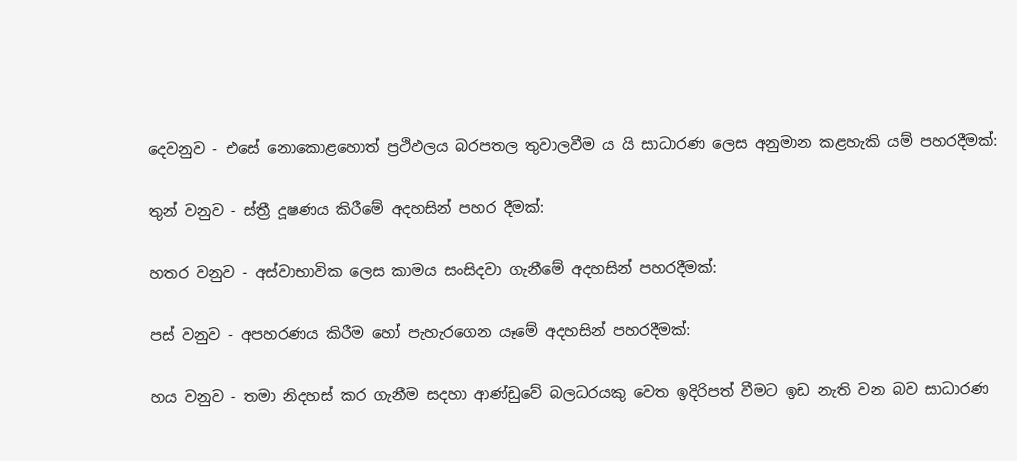දෙවනුව - එසේ නොකොළහොත් ප්‍රථිඵලය බරපතල තුවාලවීම ය යි සාධාරණ ලෙස අනුමාන කළහැකි යම් පහරදීමක්:

තුන් වනුව - ස්ත්‍රී දූෂණය කිරීමේ අදහසින් පහර දීමක්:

හතර වනුව - අස්වාභාවික ලෙස කාමය සංසිදවා ගැනීමේ අදහසින් පහරදීමක්:

පස් වනුව - අපහරණය කිරීම හෝ පැහැරගෙන යෑමේ අදහසින් පහරදීමක්:

හය වනුව - තමා නිදහස් කර ගැනීම සදහා ආණ්ඩුවේ බලධරයකු වෙත ඉදිරිපත් වීමට ඉඩ නැති වන බව සාධාරණ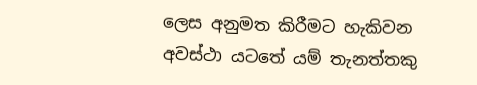ලෙස අනුමත කිරීමට හැකිවන අවස්ථා යටතේ යම් තැනත්තකු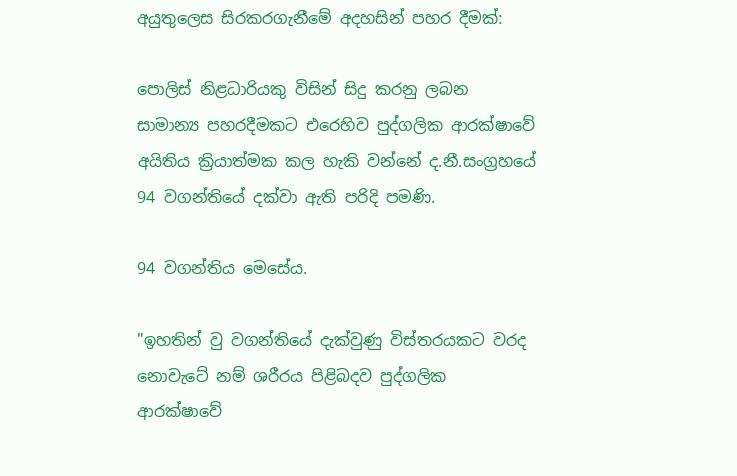අයුතුලෙස සිරකරගැනීමේ අදහසින් පහර දීමක්:

පොලිස් නිළධාරියකු විසින් සිදු කරනු ලබන සාමාන්‍ය පහරදීමකට එරෙහිව පුද්ගලික ආරක්ෂාවේ අයිතිය ක්‍රියාත්මක කල හැකි වන්නේ ද.නී.සංග්‍රහයේ 94 වගන්තියේ දක්වා ඇති පරිදි පමණි.

94 වගන්තිය මෙසේය.

"ඉහතින් වු වගන්තියේ දැක්වුණු විස්තරයකට වරද නොවැටේ නම් ශරීරය පිළිබදව පුද්ගලික ආරක්ෂාවේ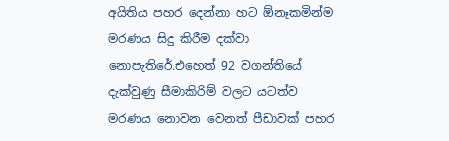අයිතිය පහර දෙන්නා හට ඕනෑකමින්ම මරණය සිදු කිරීම දක්වා නොපැතිරේ.එහෙත් 92 වගන්තියේ දැක්වුණු සීමාකිරිම් වලට යටත්ව මරණය නොවන වෙනත් පීඩාවක් පහර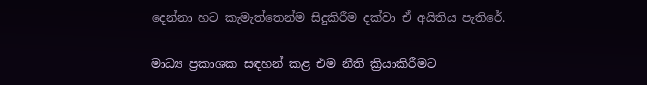දෙන්නා හට කැමැත්තෙන්ම සිදුකිරීම දක්වා ඒ අයිතිය පැතිරේ.

මාධ්‍ය ප්‍රකාශක සඳහන් කළ එම නීති ක්‍රියාකිරීමට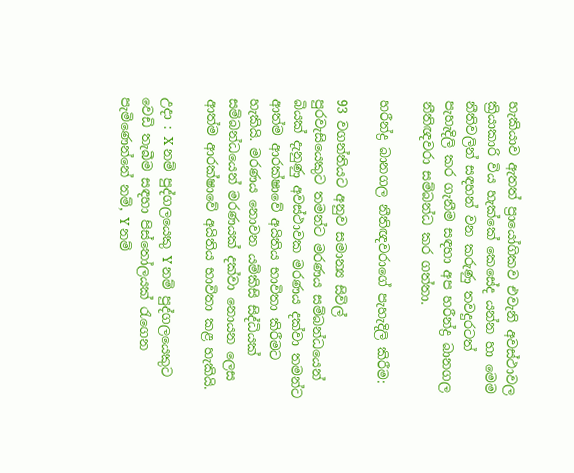හැකියාව ඇතත් ප්‍රායෝගිකව එවැනි අවස්ථාවල ක්‍රියාකාරි විය හැක්කේ කෙසේද යන්න හා මෙම නීතිවලින් සඳහන් වන කරුණු තවදුරටත් පැහැදිලි කර ගැනීම සඳහා අප හරීන්ද්‍ර බානගල නීතිඥවරා සම්බන්ධ කර ගත්තා.

හරීන්ද්‍ර බානගල නීතිඥවරාගේ පැහැදිලි කිරීම:

93 වගන්තියට අනුව සමාන්‍ය සිවිල් පුරවැසියෙකුට තමන්ට මරණය සම්බන්ධයෙන් බියක් දැනුණු අවස්ථාවක මරණය දක්වා තමන්ට ආත්ම ආරක්ෂාවේ අයිතිය භාවිතා කිරීමට හැකියි. මරණය නොවන යම්කිසි සිද්ධියක් සම්බන්ධයෙන් මරණයක් දක්වා නොයන ලෙස ආත්ම ආරක්ෂාවේ අයිතිය භාවිතා කළ හැකියි.

උදා : X නම් පුද්ගලයෙකු Y නම් පුද්ගලයෙකුට වෙඩි තැබීම සඳහා පිස්තෝලයක් රැගෙන පැමිණෙන්නේ නම්, Y නම්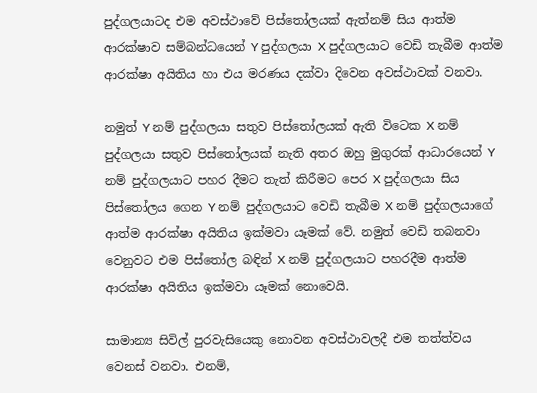පුද්ගලයාටද එම අවස්ථාවේ පිස්තෝලයක් ඇත්නම් සිය ආත්ම ආරක්ෂාව සම්බන්ධයෙන් Y පුද්ගලයා X පුද්ගලයාට වෙඩි තැබීම ආත්ම ආරක්ෂා අයිතිය හා එය මරණය දක්වා දිවෙන අවස්ථාවක් වනවා.

නමුත් Y නම් පුද්ගලයා සතුව පිස්තෝලයක් ඇති විටෙක X නම් පුද්ගලයා සතුව පිස්තෝලයක් නැති අතර ඔහු මුගුරක් ආධාරයෙන් Y නම් පුද්ගලයාට පහර දීමට තැත් කිරීමට පෙර X පුද්ගලයා සිය පිස්තෝලය ගෙන Y නම් පුද්ගලයාට වෙඩි තැබීම X නම් පුද්ගලයාගේ ආත්ම ආරක්ෂා අයිතිය ඉක්මවා යෑමක් වේ. නමුත් වෙඩි තබනවා වෙනුවට එම පිස්තෝල බඳින් X නම් පුද්ගලයාට පහරදීම ආත්ම ආරක්ෂා අයිතිය ඉක්මවා යෑමක් නොවෙයි.

සාමාන්‍ය සිවිල් පුරවැසියෙකු නොවන අවස්ථාවලදී එම තත්ත්වය වෙනස් වනවා. එනම්,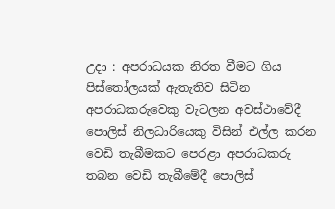උදා : අපරාධයක නිරත වීමට ගිය පිස්තෝලයක් ඇතැතිව සිටින අපරාධකරුවෙකු වැටලන අවස්ථාවේදී පොලිස් නිලධාරියෙකු විසින් එල්ල කරන වෙඩි තැබීමකට පෙරළා අපරාධකරු තබන වෙඩි තැබීමේදී පොලිස්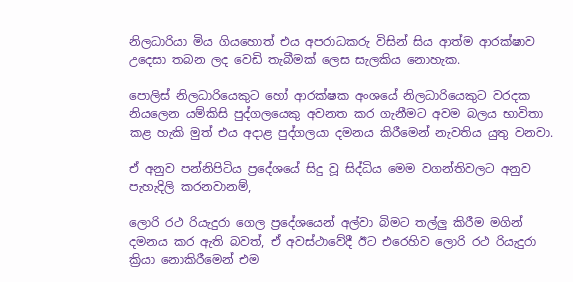නිලධාරියා මිය ගියහොත් එය අපරාධකරු විසින් සිය ආත්ම ආරක්ෂාව උදෙසා තබන ලද වෙඩි තැබීමක් ලෙස සැලකිය නොහැක.

පොලිස් නිලධාරියෙකුට හෝ ආරක්ෂක අංශයේ නිලධාරියෙකුට වරදක නියලෙන යම්කිසි පුද්ගලයෙකු අවනත කර ගැනීමට අවම බලය භාවිතා කළ හැකි මුත් එය අදාළ පුද්ගලයා දමනය කිරීමෙන් නැවතිය යුතු වනවා.

ඒ අනුව පන්නිපිටිය ප්‍රදේශයේ සිදු වූ සිද්ධිය මෙම වගන්තිවලට අනුව පැහැදිලි කරනවානම්,

ලොරි රථ රියැදුරා ගෙල ප්‍රදේශයෙන් අල්වා බිමට තල්ලු කිරීම මගින් දමනය කර ඇති බවත්, ඒ අවස්ථාවේදී ඊට එරෙහිව ලොරි රථ රියැදුරා ක්‍රියා නොකිරීමෙන් එම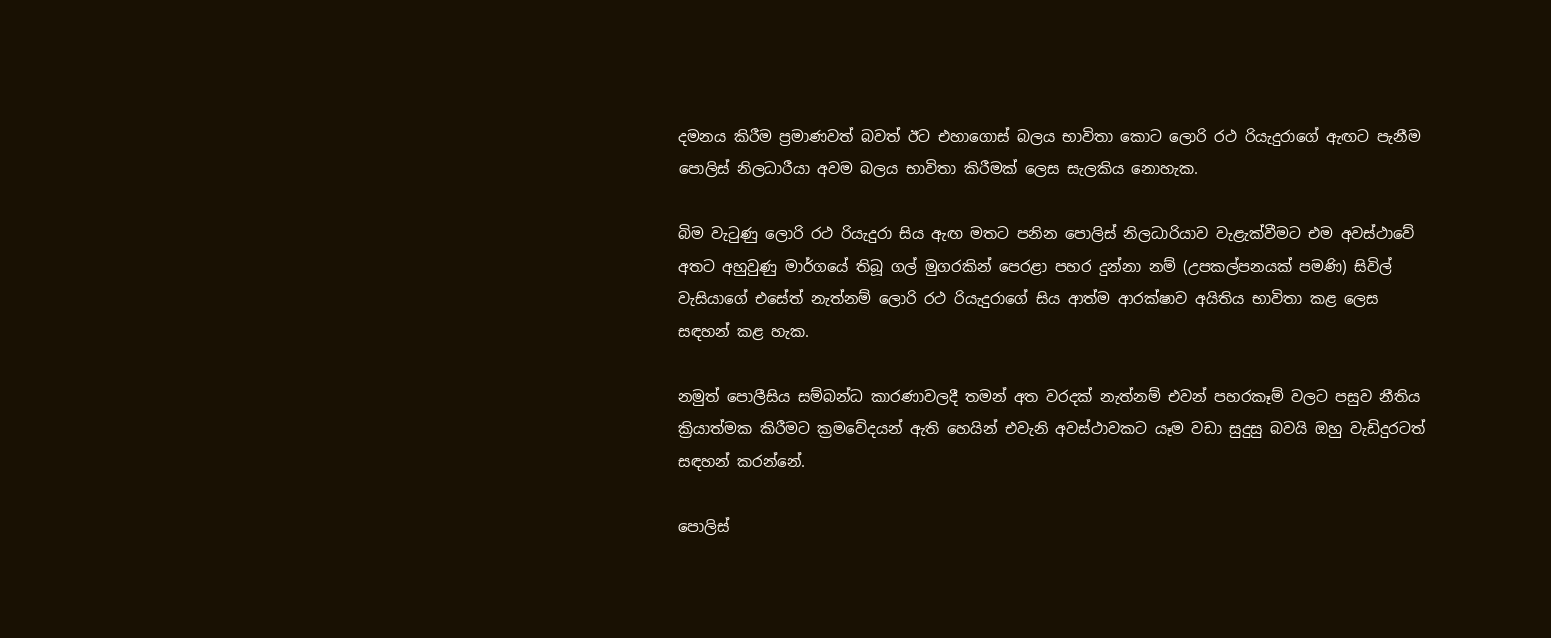දමනය කිරීම ප්‍රමාණවත් බවත් ඊට එහාගොස් බලය භාවිතා කොට ලොරි රථ රියැදුරාගේ ඇඟට පැනීම පොලිස් නිලධාරීයා අවම බලය භාවිතා කිරීමක් ලෙස සැලකිය නොහැක.

බිම වැටුණු ලොරි රථ රියැදුරා සිය ඇඟ මතට පනින පොලිස් නිලධාරියාව වැළැක්වීමට එම අවස්ථාවේ අතට අහුවුණු මාර්ගයේ තිබූ ගල් මුගරකින් පෙරළා පහර දුන්නා නම් (උපකල්පනයක් පමණි) සිවිල් වැසියාගේ එසේත් නැත්නම් ලොරි රථ රියැදුරාගේ සිය ආත්ම ආරක්ෂාව අයිතිය භාවිතා කළ ලෙස සඳහන් කළ හැක.

නමුත් පොලීසිය සම්බන්ධ කාරණාවලදී තමන් අත වරදක් නැත්නම් එවන් පහරකෑම් වලට පසුව නීතිය ක්‍රියාත්මක කිරීමට ක්‍රමවේදයන් ඇති හෙයින් එවැනි අවස්ථාවකට යෑම වඩා සුදුසු බවයි ඔහු වැඩිදුරටත් සඳහන් කරන්නේ.

පොලිස්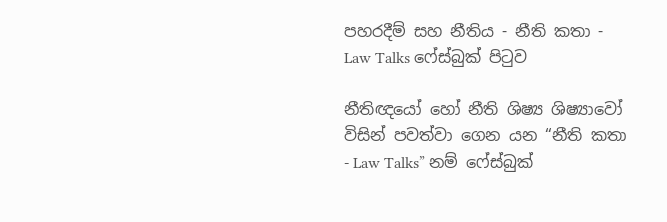පහරදීම් සහ නීතිය - නීති කතා - Law Talks ෆේස්බුක් පිටුව

නීතිඥයෝ හෝ නීති ශිෂ්‍ය ශිෂ්‍යාවෝ විසින් පවත්වා ගෙන යන “නීති කතා - Law Talks” නම් ෆේස්බුක්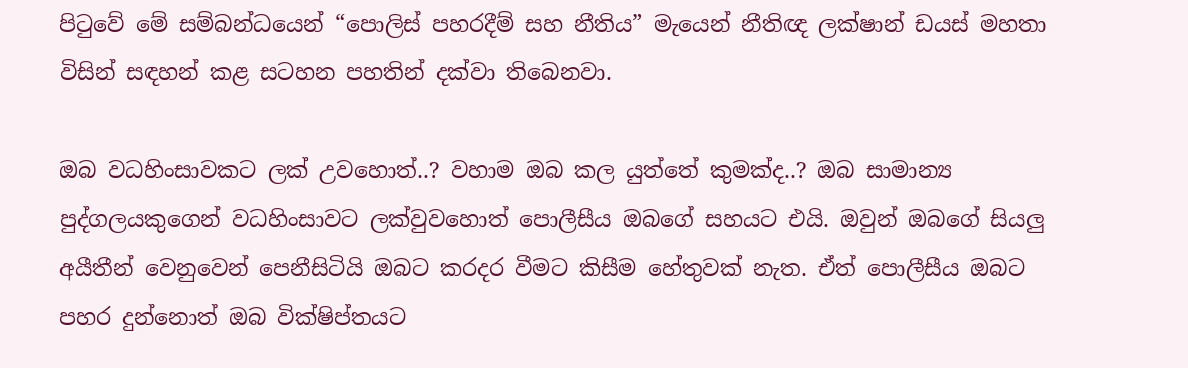පිටුවේ මේ සම්බන්ධයෙන් “පොලිස් පහරදීම් සහ නීතිය” මැයෙන් නීතිඥ ලක්ෂාන් ඩයස් මහතා විසින් සඳහන් කළ සටහන පහතින් දක්වා තිබෙනවා.

ඔබ වධහිංසාවකට ලක් උවහොත්..? වහාම ඔබ කල යුත්තේ කුමක්ද..? ඔබ සාමාන්‍ය පුද්ගලයකුගෙන් වධහිංසාවට ලක්වුවහොත් පොලීසීය ඔබගේ සහයට එයි. ඔවුන් ඔබගේ සියලු අයීතීන් වෙනුවෙන් පෙනීසිටියි ඔබට කරදර වීමට කිසීම හේතුවක් නැත. ඒත් පොලීසීය ඔබට පහර දුන්නොත් ඔබ වික්ෂිප්තයට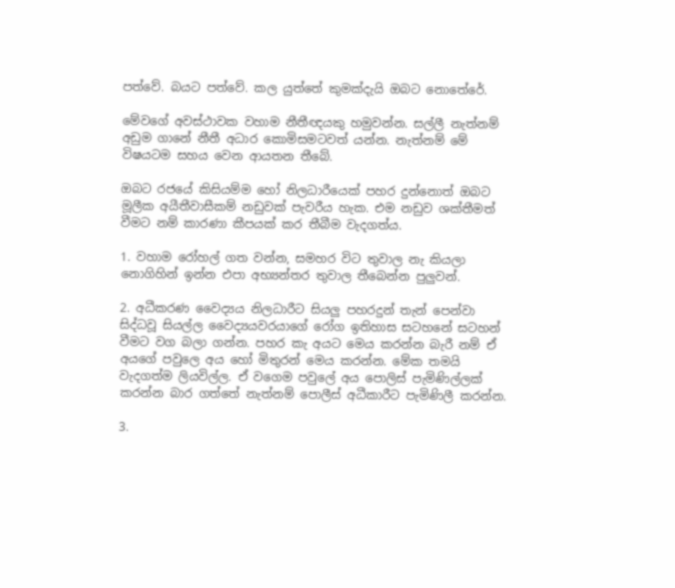පත්වේ. බයට පත්වේ. කල යුත්තේ කුමක්දැයි ඔබට නොතේරේ.

මේවගේ අවස්ථාවක වහාම නීතීඥයකු හමුවන්න. සල්ලී නැත්නම් අඩුම ගානේ නීතී අධාර කොමිසමටවත් යන්න. නැත්නම් මේ විෂයටම සහය වෙන ආයතන තීබේ.

ඔබට රජයේ කිසියම්ම හෝ නිලධාරීයෙක් පහර දුන්නොත් ඔබට මූලීක අයීතීවාසීකම් නඩුවක් පැවරීය හැක. එම නඩුව ශක්තීමත් වීමට නම් කාරණා කීපයක් කර තීබීම වැදගත්ය.

1. වහාම රෝහල් ගත වන්න, සමහර විට තුවාල නැ කියලා නොගිහින් ඉන්න එපා අභ්‍යන්තර තුවාල තීබෙන්න පුලුවන්.

2. අධීකරණ වෛද්‍යය නිලධාරීට සියලු පහරදුන් තැන් පෙන්වා සිද්ධවූ සියල්ල වෛද්‍යයවරයාගේ රෝග ඉතිහාස සටහනේ සටහන් වීමට වග බලා ගන්න. පහර කැ අයට මෙය කරන්න බැරී නම් ඒ අයගේ පවුලෙ අය හෝ මිතුරන් මෙය කරන්න. මේක තමයි වැදගත්ම ලියවිල්ල. ඒ වගෙම පවුලේ අය පොලිස් පැමිණිල්ලක් කරන්න බාර ගත්තේ නැත්නම් පොලීස් අධීකාරීට පැමිණිලී කරන්න.

3.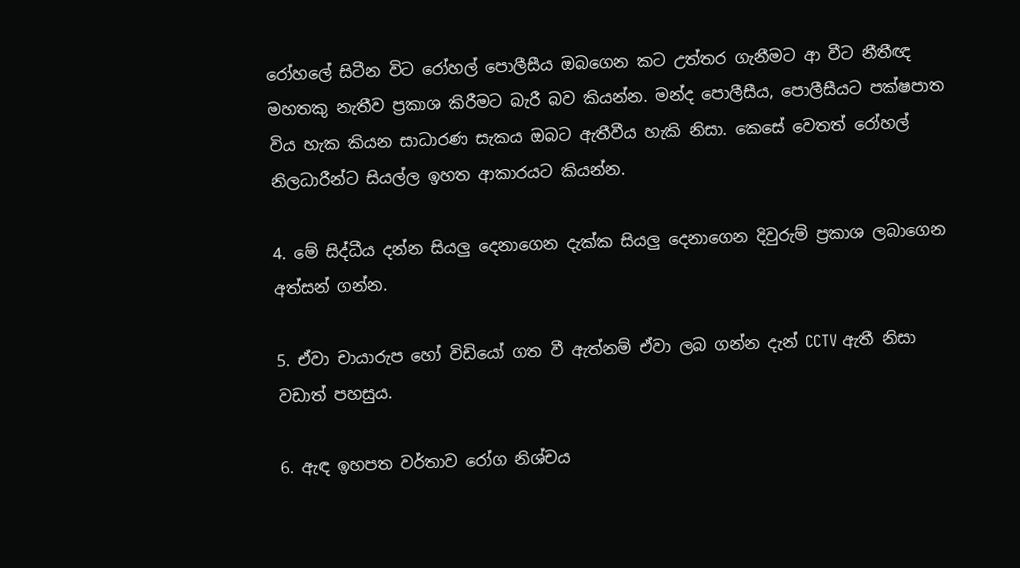රෝහලේ සිටීන විට රෝහල් පොලීසීය ඔබගෙන කට උත්තර ගැනීමට ආ වීට නීතීඥ මහතකු නැතීව ප්‍රකාශ කිරීමට බැරී බව කියන්න. මන්ද පොලීසීය, පොලීසීයට පක්ෂපාත විය හැක කියන සාධාරණ සැකය ඔබට ඇතීවීය හැකි නිසා. කෙසේ වෙතත් රෝහල් නිලධාරීන්ට සියල්ල ඉහත ආකාරයට කියන්න.

4. මේ සිද්ධීය දන්න සියලු දෙනාගෙන දැක්ක සියලු දෙනාගෙන දිවුරුම් ප්‍රකාශ ලබාගෙන අත්සන් ගන්න.

5. ඒවා චායාරුප හෝ විඩියෝ ගත වී ඇත්නම් ඒවා ලබ ගන්න දැන් CCTV ඇතී නිසා වඩාත් පහසුය.

6. ඇඳ ඉහපත වර්තාව රෝග නිශ්චය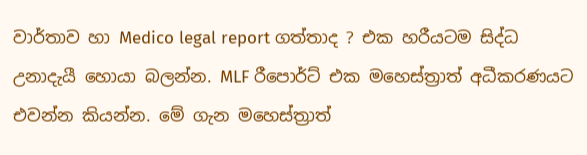වාර්තාව හා Medico legal report ගත්තාද ? එක හරීයටම සිද්ධ උනාදැයී හොයා බලන්න. MLF රීපොර්ට් එක මහෙස්ත්‍රාත් අධීකරණයට එවන්න කියන්න. මේ ගැන මහෙස්ත්‍රාත්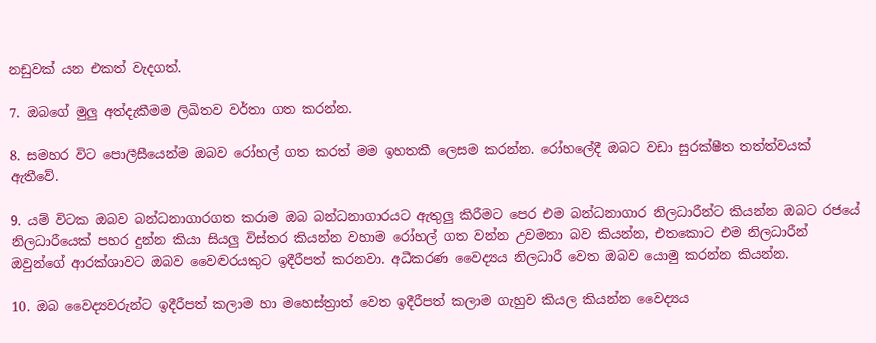නඩුවක් යන එකත් වැදගත්.

7. ඔබගේ මුලු අත්දැකීමම ලිඛිතව වර්තා ගත කරන්න.

8. සමහර විට පොලීසීයෙන්ම ඔබව රෝහල් ගත කරත් මම ඉහතකී ලෙසම කරන්න. රෝහලේදී ඔබට වඩා සුරක්ෂීත තත්ත්වයක් ඇතීවේ.

9. යම් විටක ඔබව බන්ධනාගාරගත කරාම ඔබ බන්ධනාගාරයට ඇතුලු කිරීමට පෙර එම බන්ධනාගාර නිලධාරීන්ට කියන්න ඔබට රජයේ නිලධාරීයෙක් පහර දුන්න කියා සියලු විස්තර කියන්න වහාම රෝහල් ගත වන්න උවමනා බව කියන්න, එතකොට එම නිලධාරීන් ඔවුන්ගේ ආරක්ශාවට ඔබව වෛද්‍වරයකුට ඉදීරීපත් කරනවා. අධීකරණ වෛද්‍යය නිලධාරී වෙත ඔබව යොමු කරන්න කියන්න.

10. ඔබ වෛද්‍යවරුන්ට ඉදීරීපත් කලාම හා මහෙස්ත්‍රාත් වෙත ඉදීරීපත් කලාම ගැහුව කියල කියන්න වෛද්‍යය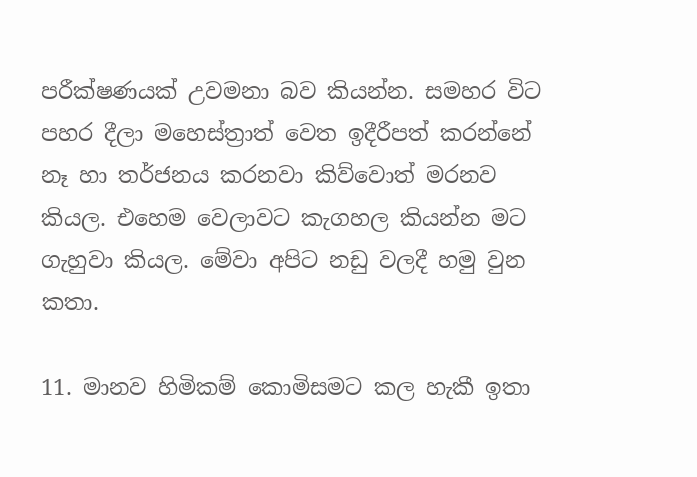පරීක්ෂණයක් උවමනා බව කියන්න. සමහර විට පහර දීලා මහෙස්ත්‍රාත් වෙත ඉදීරීපත් කරන්නේ නෑ හා තර්ජනය කරනවා කිව්වොත් මරනව කියල. එහෙම වෙලාවට කැගහල කියන්න මට ගැහුවා කියල. මේවා අපිට නඩු වලදී හමු වුන කතා.

11. මානව හිමිකම් කොමිසමට කල හැකී ඉතා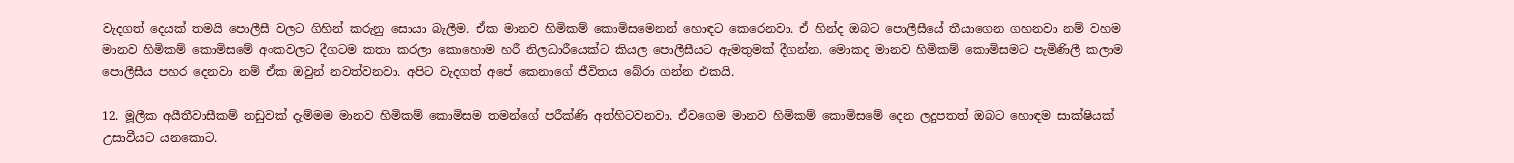වැදගත් දෙයක් තමයි පොලීසී වලට ගිහින් කරුනු සොයා බැලීම. ඒක මානව හිමිකම් කොමිසමෙනන් හොඳට කෙරෙනවා. ඒ හින්ද ඔබට පොලීසීයේ තීයාගෙන ගහනවා නම් වහම මානව හිමිකම් කොමිසමේ අංකවලට දීගටම කතා කරලා කොහොම හරී නිලධාරීයෙක්ට කියල පොලීසීයට ඇමතුමක් දීගන්න. මොකද මානව හිමිකම් කොමිසමට පැමිණිලී කලාම පොලීසීය පහර දෙනවා නම් ඒක ඔවුන් නවත්වනවා. අපිට වැදගත් අපේ කෙනාගේ ජීවිතය බේරා ගන්න එකයි.

12. මූලීක අයීතීවාසීකම් නඩුවක් දැම්මම මානව හිමිකම් කොමිසම තමන්ගේ පරීක්ණි අත්හිටවනවා. ඒවගෙම මානව හිමිකම් කොමිසමේ දෙන ලදුපතත් ඔබට හොඳම සාක්ෂියක් උසාවීයට යනකොට.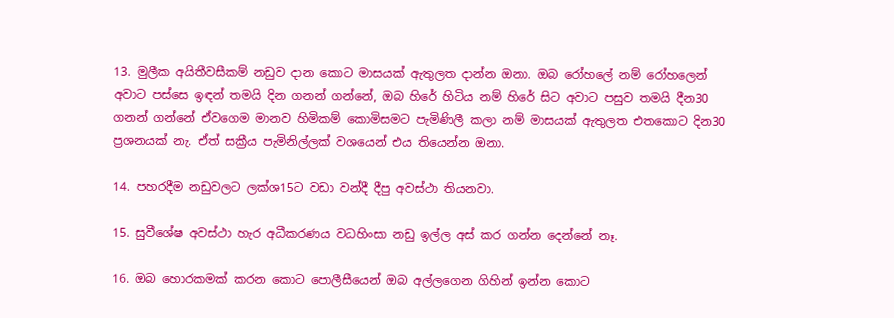13. මුලීක අයිතීවසීකම් නඩුව දාන කොට මාසයක් ඇතුලත දාන්න ඔනා. ඔබ රෝහලේ නම් රෝහලෙන් අවාට පස්සෙ ඉඳන් තමයි දින ගනන් ගන්නේ, ඔබ හිරේ හිටිය නම් හිරේ සිට අවාට පසුව තමයි දීන30 ගනන් ගන්නේ ඒවගෙම මානව හිමිකම් කොමිසමට පැමිණිලී කලා නම් මාසයක් ඇතුලත එතකොට දින30 ප්‍රශනයක් නැ. ඒත් සක්‍රීය පැමිනිල්ලක් වශයෙන් එය තියෙන්න ඔනා.

14. පහරදීම නඩුවලට ලක්ශ15ට වඩා වන්දී දීපු අවස්ථා තියනවා.

15. සුවීශේෂ අවස්ථා හැර අධීකරණය වධහිංසා නඩු ඉල්ල අස් කර ගන්න දෙන්නේ නෑ.

16. ඔබ හොරකමක් කරන කොට පොලීසීයෙන් ඔබ අල්ලගෙන ගිහින් ඉන්න කොට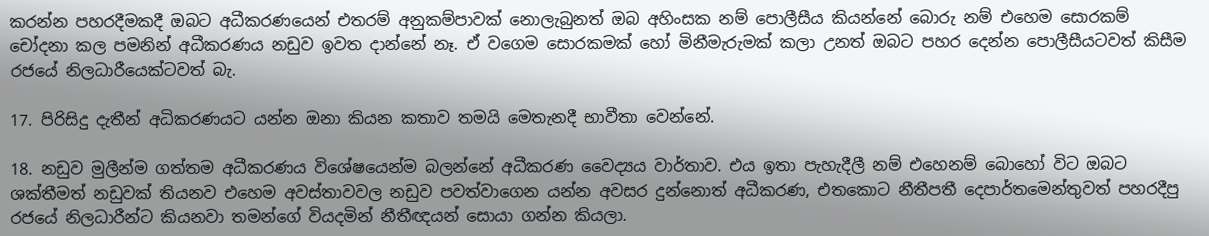කරන්න පහරදීමකදී ඔබට අධීකරණයෙන් එතරම් අනුකම්පාවක් නොලැබුනත් ඔබ අහිංසක නම් පොලීසීය කියන්නේ බොරු නම් එහෙම සොරකම් චෝදනා කල පමනින් අධීකරණය නඩුව ඉවත දාන්නේ නෑ. ඒ වගෙම සොරකමක් හෝ මිනීමැරුමක් කලා උනත් ඔබට පහර දෙන්න පොලීසීයටවත් කිසීම රජයේ නිලධාරීයෙක්ටවත් බැ.

17. පිරිසිදු දැතීන් අධිකරණයට යන්න ඔනා කියන කතාව තමයි මෙතැනදී භාවීතා වෙන්නේ.

18. නඩුව මුලීන්ම ගත්තම අධීකරණය විශේෂයෙන්ම බලන්නේ අධීකරණ වෛද්‍යය වාර්තාව. එය ඉතා පැහැදීලී නම් එහෙනම් බොහෝ විට ඔබට ශක්තීමත් නඩුවක් තියනව එහෙම අවස්තාවවල නඩුව පවත්වාගෙන යන්න අවසර දුන්නොත් අධීකරණ, එතකොට නීතීපතී දෙපාර්තමෙන්තුවත් පහරදීපු රජයේ නිලධාරීන්ට කියනවා තමන්ගේ වියදමින් නීතීඥයන් සොයා ගන්න කියලා.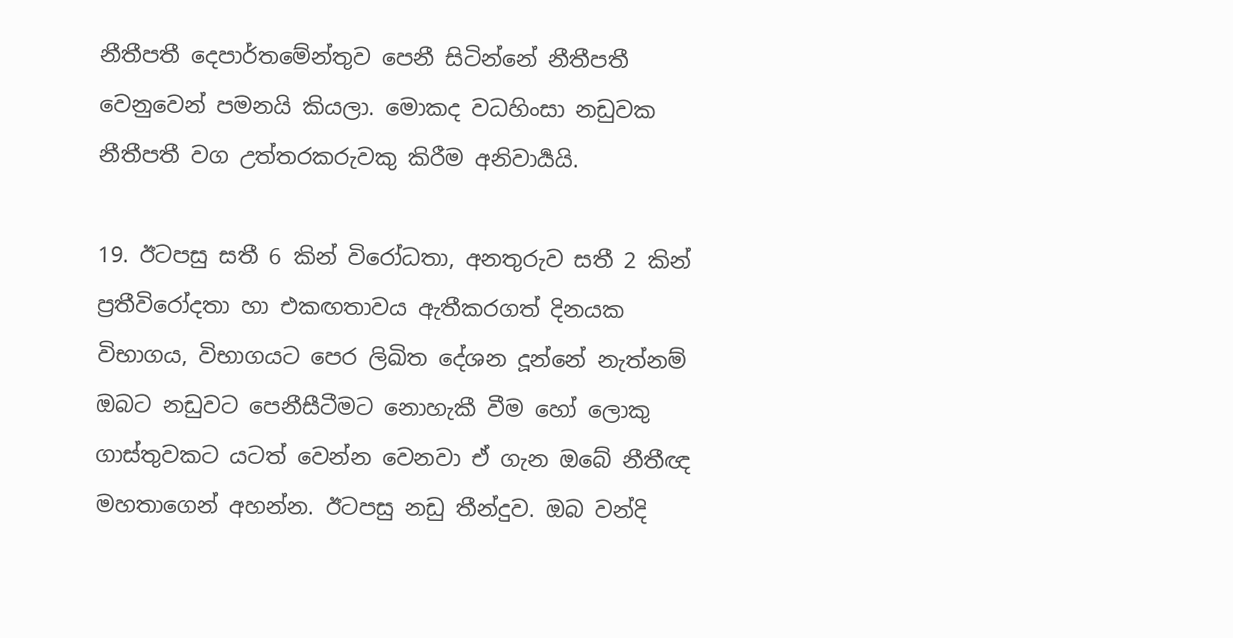නීතීපතී දෙපාර්තමේන්තුව පෙනී සිටින්නේ නීතීපතී වෙනුවෙන් පමනයි කියලා. මොකද වධහිංසා නඩුවක නීතීපතී වග උත්තරකරුවකු කිරීම අනිවාර්‍යයි.

19. ඊටපසු සතී 6 කින් විරෝධතා, අනතුරුව සතී 2 කින් ප්‍රතීවිරෝදතා හා එකඟතාවය ඇතීකරගත් දිනයක විභාගය, විභාගයට පෙර ලිඛිත දේශන දූන්නේ නැත්නම් ඔබට නඩුවට පෙනීසීටීමට නොහැකී වීම හෝ ලොකු ගාස්තුවකට යටත් වෙන්න වෙනවා ඒ ගැන ඔබේ නීතීඥ මහතාගෙන් අහන්න. ඊටපසු නඩු තීන්දුව. ඔබ වන්දි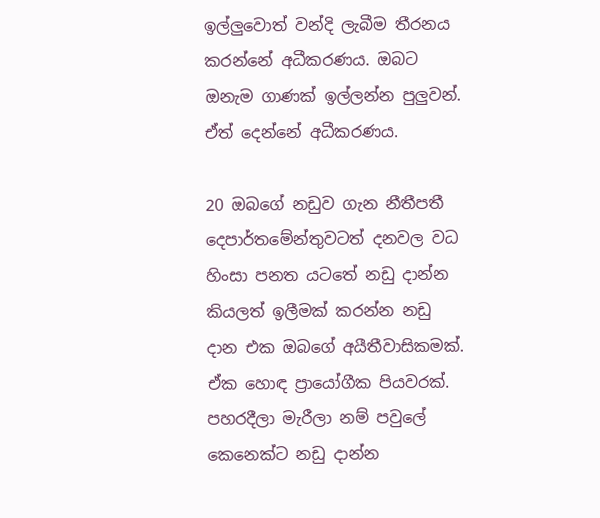ඉල්ලුවොත් වන්දි ලැබීම තීරනය කරන්නේ අධීකරණය. ඔබට ඔනැම ගාණක් ඉල්ලන්න පුලුවන්. ඒත් දෙන්නේ අධීකරණය.

20 ඔබගේ නඩුව ගැන නීතීපතී දෙපාර්තමේන්තුවටත් දනවල වධ හිංසා පනත යටතේ නඩු දාන්න කියලත් ඉලීමක් කරන්න නඩු දාන එක ඔබගේ අයීතීවාසිකමක්. ඒක හොඳ ප්‍රායෝගීක පියවරක්. පහරදීලා මැරීලා නම් පවුලේ කෙනෙක්ට නඩු දාන්න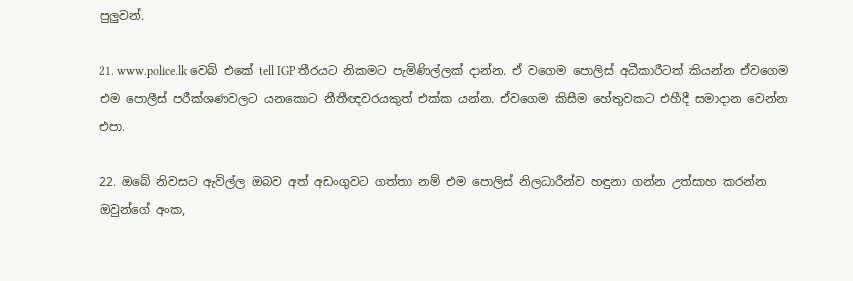පුලුවන්.

21. www.police.lk වෙබ් එකේ tell IGP තීරයට නිකමට පැමිණිල්ලක් දාන්න. ඒ වගෙම පොලිස් අධීකාරීටත් කියන්න ඒවගෙම එම පොලීස් පරීක්ශණවලට යනකොට නීතීඥවරයකුත් එක්ක යන්න. ඒවගෙම කිසීම හේතුවකට එහීදී සමාදාන වෙන්න එපා.

22. ඔබේ නිවසට ඇවිල්ල ඔබව අත් අඩංගුවට ගත්තා නම් එම පොලිස් නිලධාරීන්ව හඳුනා ගන්න උත්සාහ කරන්න ඔවුන්ගේ අංක,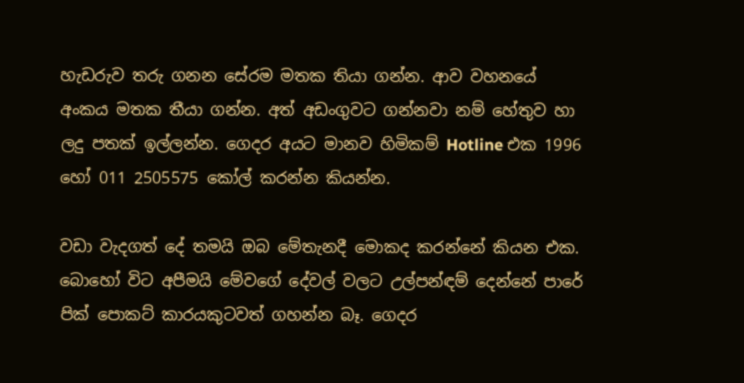හැඩරුව තරු ගනන සේරම මතක තියා ගන්න. ආව වහනයේ අංකය මතක තීයා ගන්න. අත් අඩංගුවට ගන්නවා නම් හේතුව හා ලදු පතක් ඉල්ලන්න. ගෙදර අයට මානව හිමිකම් Hotline එක 1996 හෝ 011 2505575 කෝල් කරන්න කියන්න.

වඩා වැදගත් දේ තමයි ඔබ මේතැනදී මොකද කරන්නේ කියන එක. බොහෝ විට අපීමයි මේවගේ දේවල් වලට උල්පන්ඳම් දෙන්නේ පාරේ පික් පොකට් කාරයකුටවත් ගහන්න බෑ. ගෙදර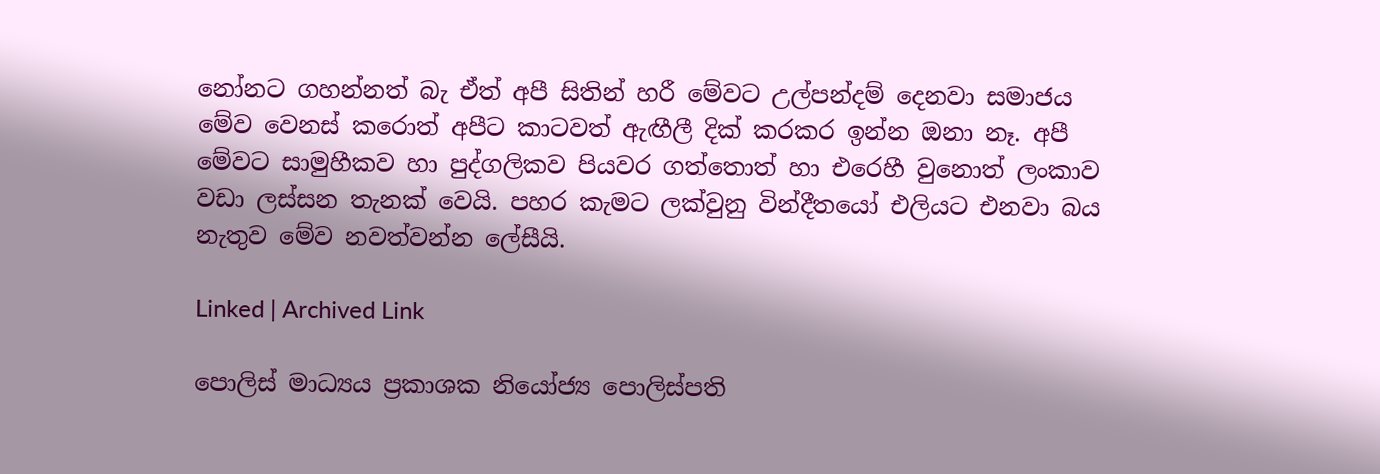නෝනට ගහන්නත් බැ ඒත් අපී සිතින් හරී මේවට උල්පන්දම් දෙනවා සමාජය මේව වෙනස් කරොත් අපීට කාටවත් ඇඟීලී දික් කරකර ඉන්න ඔනා නෑ. අපී මේවට සාමුහීකව හා පුද්ගලිකව පියවර ගත්තොත් හා එරෙහී වුනොත් ලංකාව වඩා ලස්සන තැනක් වෙයි. පහර කැමට ලක්වුනු වින්දීතයෝ එලියට එනවා බය නැතුව මේව නවත්වන්න ලේසීයි.

Linked | Archived Link

පොලිස් මාධ්‍යය ප්‍රකාශක නියෝජ්‍ය පොලිස්පති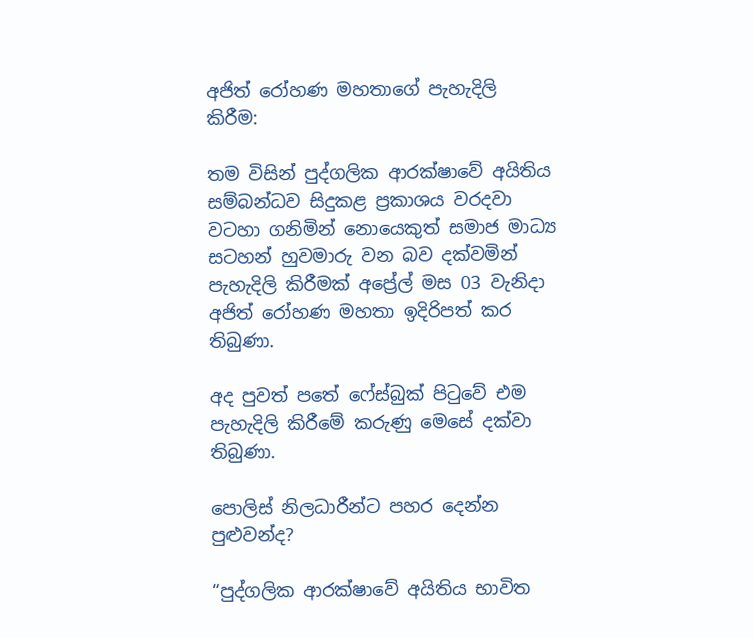අජිත් රෝහණ මහතාගේ පැහැදිලි කිරීම:

තම විසින් පුද්ගලික ආරක්ෂාවේ අයිතිය සම්බන්ධව සිදුකළ ප්‍රකාශය වරදවා වටහා ගනිමින් නොයෙකුත් සමාජ මාධ්‍ය සටහන් හුවමාරු වන බව දක්වමින් පැහැදිලි කිරීමක් අප්‍රේල් මස 03 වැනිදා අජිත් රෝහණ මහතා ඉදිරිපත් කර තිබුණා.

අද පුවත් පතේ ෆේස්බුක් පිටුවේ එම පැහැදිලි කිරීමේ කරුණු මෙසේ දක්වා තිබුණා.

පොලිස් නිලධාරීන්ට පහර දෙන්න පුළුවන්ද?

“පුද්ගලික ආරක්ෂාවේ අයිතිය භාවිත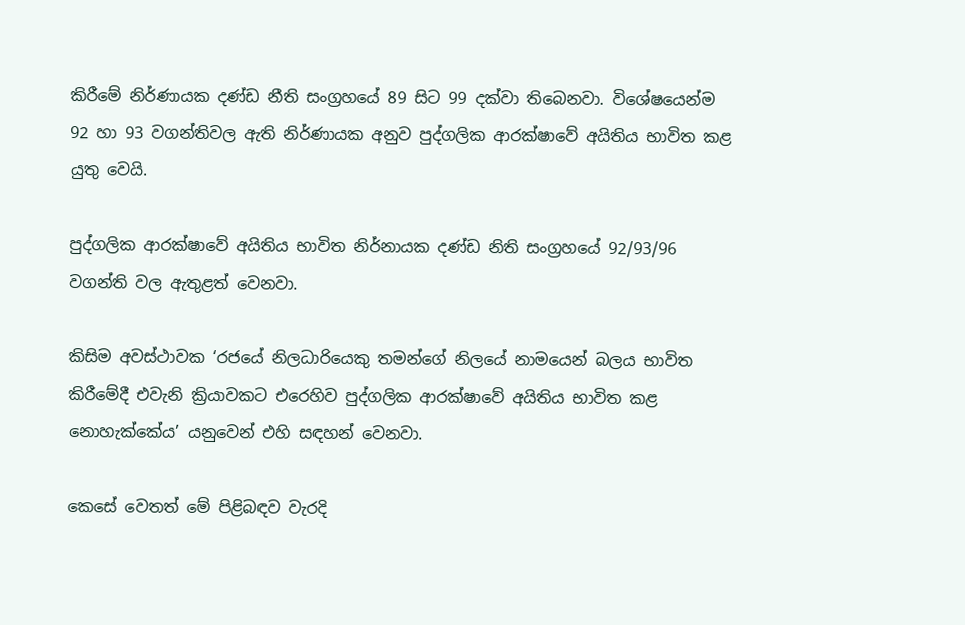කිරීමේ නිර්ණායක දණ්ඩ නීති සංග්‍රහයේ 89 සිට 99 දක්වා තිබෙනවා. විශේෂයෙන්ම 92 හා 93 වගන්තිවල ඇති නිර්ණායක අනුව පුද්ගලික ආරක්ෂාවේ අයිතිය භාවිත කළ යුතු වෙයි.

පුද්ගලික ආරක්ෂාවේ අයිතිය භාවිත නිර්නායක දණ්ඩ නිති සංග්‍රහයේ 92/93/96 වගන්ති වල ඇතුළත් වෙනවා.

කිසිම අවස්ථාවක ‘රජයේ නිලධාරියෙකු තමන්ගේ නිලයේ නාමයෙන් බලය භාවිත කිරීමේදී එවැනි ක්‍රියාවකට එරෙහිව පුද්ගලික ආරක්ෂාවේ අයිතිය භාවිත කළ නොහැක්කේය’ යනුවෙන් එහි සඳහන් වෙනවා.

කෙසේ වෙතත් මේ පිළිබඳව වැරදි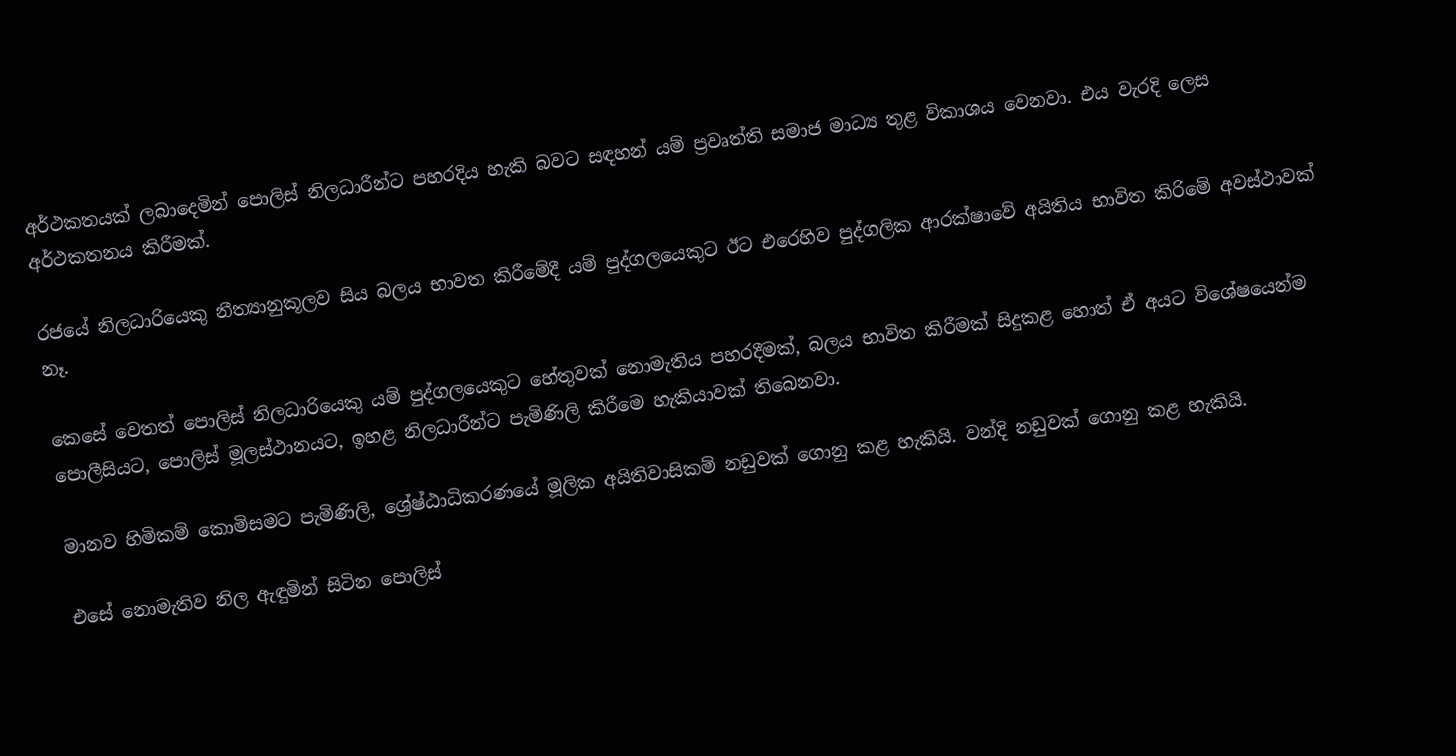අර්ථකතයක් ලබාදෙමින් පොලිස් නිලධාරීන්ට පහරදිය හැකි බවට සඳහන් යම් ප්‍රවෘත්ති සමාජ මාධ්‍ය තුළ විකාශය වෙනවා. එය වැරදි ලෙස අර්ථකතනය කිරීමක්.

රජයේ නිලධාරියෙකු නීත්‍යානුකූලව සිය බලය භාවත කිරීමේදී යම් පුද්ගලයෙකුට ඊට එරෙහිව පුද්ගලික ආරක්ෂාවේ අයිතිය භාවිත කිරිමේ අවස්ථාවක් නෑ.

කෙසේ වෙතත් පොලිස් නිලධාරියෙකු යම් පුද්ගලයෙකුට හේතුවක් නොමැතිය පහරදීමක්, බලය භාවිත කිරීමක් සිදුකළ හොත් ඒ අයට විශේෂයෙන්ම පොලීසියට, පොලිස් මූලස්ථානයට, ඉහළ නිලධාරීන්ට පැමිණිලි කිරීමෙ හැකියාවක් තිබෙනවා.

මානව හිමිකම් කොමිසමට පැමිණිලි, ශ්‍රේෂ්ඨාධිකරණයේ මූලික අයිතිවාසිකම් නඩුවක් ගොනු කළ හැකියි. වන්දි නඩුවක් ගොනු කළ හැකියි.

එසේ නොමැතිව නිල ඇඳුමින් සිටින පොලිස්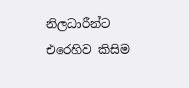නිලධාරීන්ට එරෙහිව කිසිම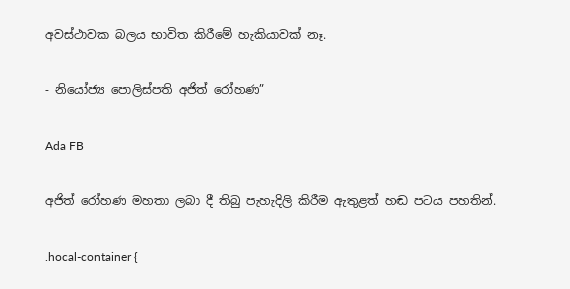අවස්ථාවක බලය භාවිත කිරීමේ හැකියාවක් නෑ.

- නියෝජ්‍ය පොලිස්පති අජිත් රෝහණ”

Ada FB

අජිත් රෝහණ මහතා ලබා දී තිබු පැහැදිලි කිරීම ඇතුළත් හඬ පටය පහතින්.

.hocal-container {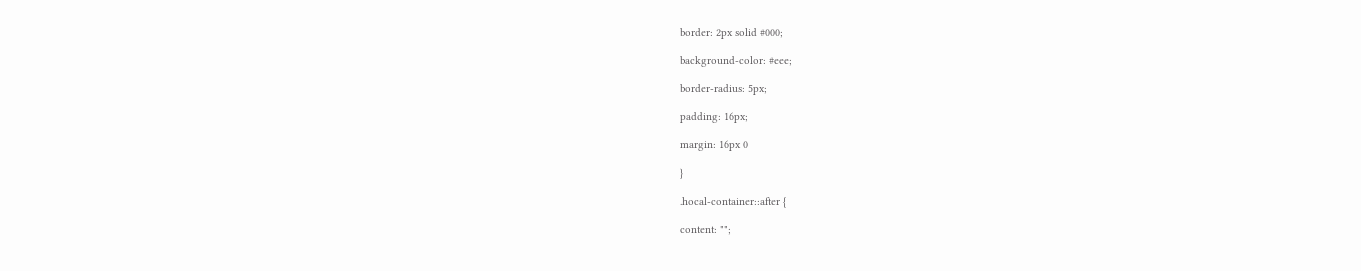border: 2px solid #000;

background-color: #eee;

border-radius: 5px;

padding: 16px;

margin: 16px 0

}

.hocal-container::after {

content: "";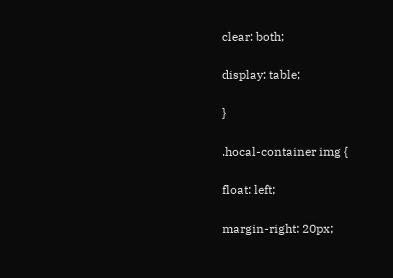clear: both;

display: table;

}

.hocal-container img {

float: left;

margin-right: 20px;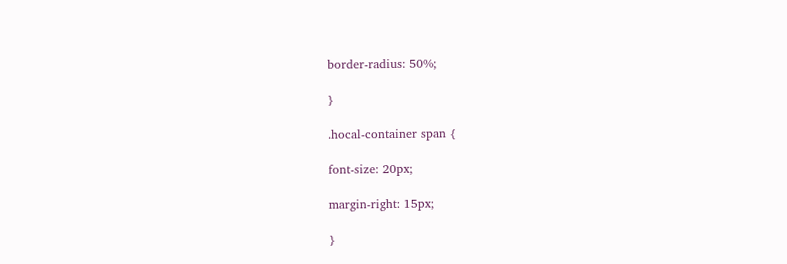border-radius: 50%;

}

.hocal-container span {

font-size: 20px;

margin-right: 15px;

}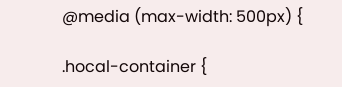@media (max-width: 500px) {

.hocal-container {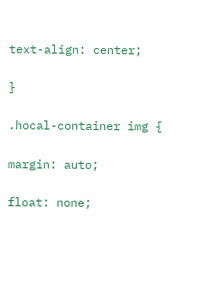text-align: center;

}

.hocal-container img {

margin: auto;

float: none;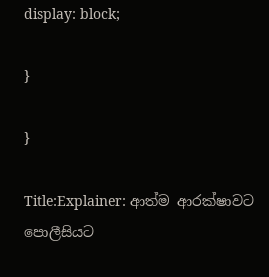display: block;

}

}

Title:Explainer: ආත්ම ආරක්ෂාවට පොලීසියට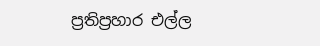ප්‍රතිප්‍රහාර එල්ල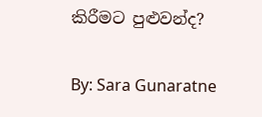කිරීමට පුළුවන්ද?

By: Sara Gunaratne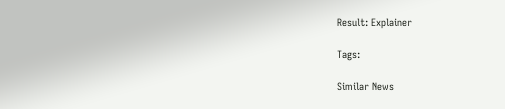Result: Explainer

Tags:

Similar News